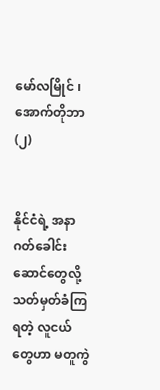မော်လမြိုင် ၊ အောက်တိုဘာ (၂)


နိုင်ငံရဲ့ အနာဂတ်ခေါင်းဆောင်တွေလို့ သတ်မှတ်ခံကြရတဲ့ လူငယ်တွေဟာ မတူကွဲ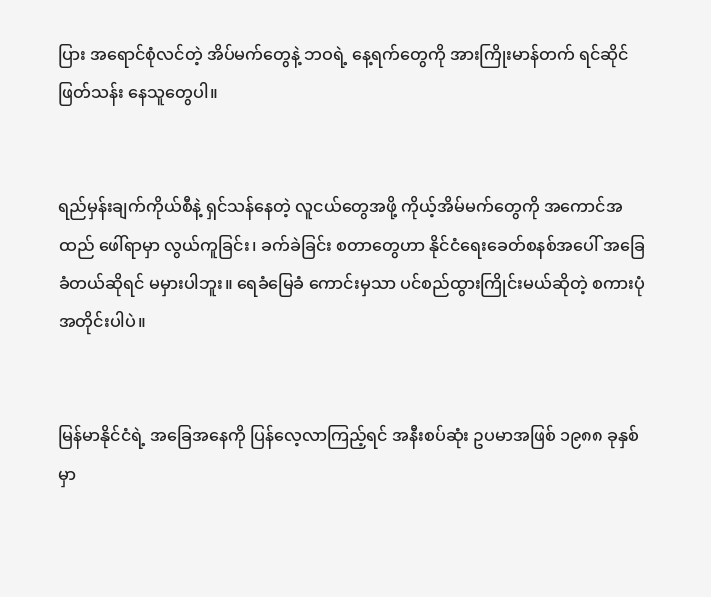ပြား အရောင်စုံလင်တဲ့ အိပ်မက်တွေနဲ့ ဘဝရဲ့ နေ့ရက်တွေကို အားကြိုးမာန်တက် ရင်ဆိုင်ဖြတ်သန်း နေသူတွေပါ။


ရည်မှန်းချက်ကိုယ်စီနဲ့ ရှင်သန်နေတဲ့ လူငယ်တွေအဖို့ ကိုယ့်အိမ်မက်တွေကို အကောင်အထည် ဖေါ်ရာမှာ လွယ်ကူခြင်း၊ ခက်ခဲခြင်း စတာတွေဟာ နိုင်ငံရေးခေတ်စနစ်အပေါ် အခြေခံတယ်ဆိုရင် မမှားပါဘူး။ ရေခံမြေခံ ကောင်းမှသာ ပင်စည်ထွားကြိုင်းမယ်ဆိုတဲ့ စကားပုံအတိုင်းပါပဲ။


မြန်မာနိုင်ငံရဲ့ အခြေအနေကို ပြန်လေ့လာကြည့်ရင် အနီးစပ်ဆုံး ဥပမာအဖြစ် ၁၉၈၈ ခုနှစ်မှာ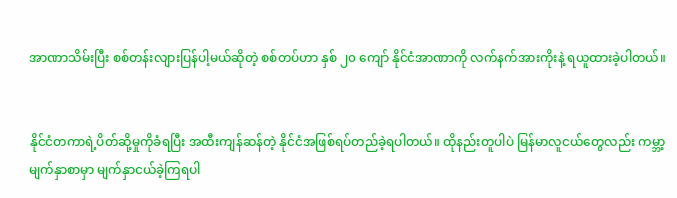အာဏာသိမ်းပြီး စစ်တန်းလျားပြန်ပါ့မယ်ဆိုတဲ့ စစ်တပ်ဟာ နှစ် ၂၀ ကျော် နိုင်ငံအာဏာကို လက်နက်အားကိုးနဲ့ ရယူထားခဲ့ပါတယ်။


နိုင်ငံတကာရဲ့ပိတ်ဆို့မှုကိုခံရပြီး အထီးကျန်ဆန်တဲ့ နိုင်ငံအဖြစ်ရပ်တည်ခဲ့ရပါတယ်။ ထိုနည်းတူပါပဲ မြန်မာလူငယ်တွေလည်း ကမ္ဘာ့မျက်နှာစာမှာ မျက်နှာငယ်ခဲ့ကြရပါ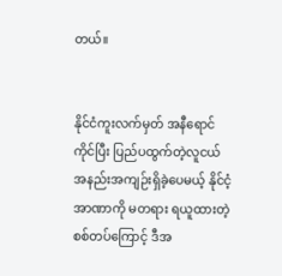တယ်။


နိုင်ငံကူးလက်မှတ် အနီရောင်ကိုင်ပြီး ပြည်ပထွက်တဲ့လူငယ် အနည်းအကျဉ်းရှိခဲ့ပေမယ့် နိုင်ငံ့အာဏာကို မတရား ရယူထားတဲ့ စစ်တပ်ကြောင့် ဒီအ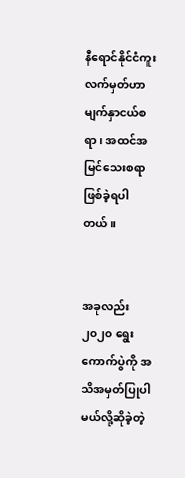နီရောင်နိုင်ငံကူးလက်မှတ်ဟာ မျက်နှာငယ်စရာ၊ အထင်အမြင်သေးစရာ ဖြစ်ခဲ့ရပါတယ်။


အခုလည်း ၂၀၂၀ ရွေးကောက်ပွဲကို အသိအမှတ်ပြုပါမယ်လို့ဆိုခဲ့တဲ့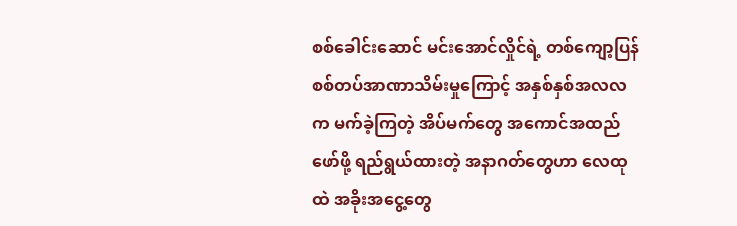စစ်ခေါင်းဆောင် မင်းအောင်လှိုင်ရဲ့ တစ်ကျော့ပြန် စစ်တပ်အာဏာသိမ်းမှုကြောင့် အနှစ်နှစ်အလလက မက်ခဲ့ကြတဲ့ အိပ်မက်တွေ အကောင်အထည်ဖော်ဖို့ ရည်ရွယ်ထားတဲ့ အနာဂတ်တွေဟာ လေထုထဲ အခိုးအငွေ့တွေ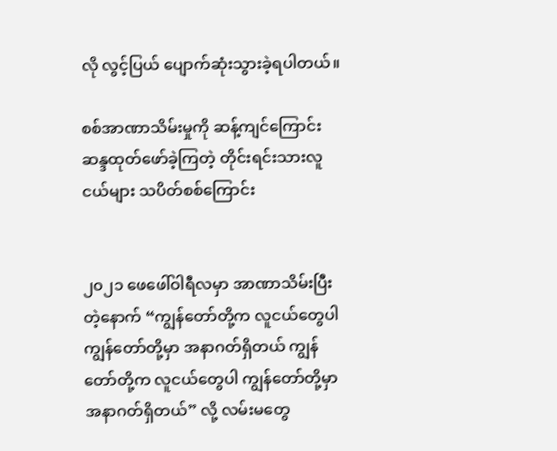လို လွင့်ပြယ် ပျောက်ဆုံးသွားခဲ့ရပါတယ်။

စစ်အာဏာသိမ်းမှုကို ဆန့်ကျင်ကြောင်း ဆန္ဒထုတ်ဖော်ခဲ့ကြတဲ့ တိုင်းရင်းသားလူငယ်များ သပိတ်စစ်ကြောင်း


၂၀၂၁ ဖေဖေါ်ဝါရီလမှာ အာဏာသိမ်းပြီးတဲ့နောက် “ကျွန်တော်တို့က လူငယ်တွေပါ ကျွန်တော်တို့မှာ အနာဂတ်ရှိတယ် ကျွန်တော်တို့က လူငယ်တွေပါ ကျွန်တော်တို့မှာ အနာဂတ်ရှိတယ်” လို့ လမ်းမတွေ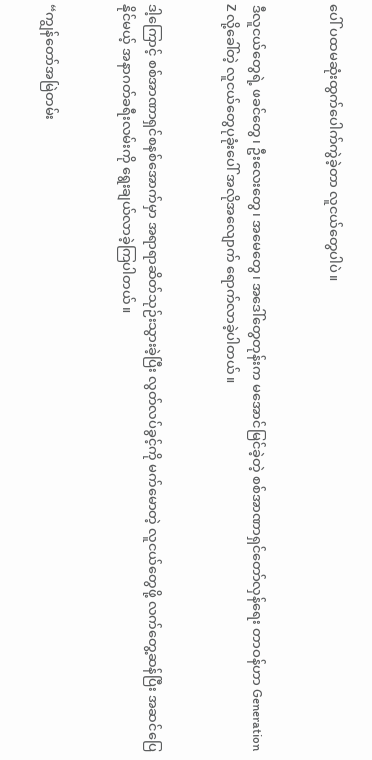ပေါ် ပထမဆုံးထွက်ပေါက်ကွဲခဲ့တာ လူငယ်တွေပါပဲ။


ဒီလူငယ်တွေရဲ့ ဖခင်တွေ၊ ဦးလေးတွေ၊ အမေတွေ၊ အဒေါ်တွေတုန်းက မအောင်မြင်ခဲ့တဲ့ စစ်အာဏာရှင်တော်လှန်ရေး တာဝန်ဟာ Generation Z လို့ခေါ်တဲ့ လူငယ်တွေပုခုံးပေါ် အလိုအလျောက် ရောက်လာခဲ့ပါတယ်။


ဒါ့ကြောင့် စစ်အာဏာရှင်စနစ်အောက်မှာ အရာရာဆိတ်သုဉ်းသွားခဲ့ပြီး လွတ်လပ်ခွင့်ကို မက်မောတဲ့ လူငယ်တွေဖို့ လက်တွေ့ဆန်ပြီး အဆင်ပြေနိုင်မယ့် အနာဂတ်ခရီးလမ်းကို ရွေးချယ်လာခဲ့ကြပါတယ်။


“ကျွန်တော်အမြဲတမ်း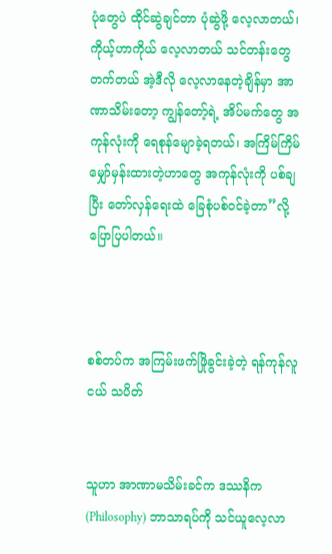ပုံတွေပဲ ထိုင်ဆွဲချင်တာ ပုံဆွဲဖို့ လေ့လာတယ်၊ ကိုယ့်ဟာကိုယ် လေ့လာတယ် သင်တန်းတွေတက်တယ် အဲ့ဒီလို လေ့လာနေတဲ့ချိန်မှာ အာဏာသိမ်းတော့ ကျွန်တော့်ရဲ့ အိပ်မက်တွေ အကုန်လုံးကို ရေစုန်မျောခဲ့ရတယ်၊ အကြိမ်ကြိမ်မျှော်မှန်းထားတဲ့ဟာတွေ အကုန်လုံးကို ပစ်ချပြီး တော်လှန်ရေးထဲ ခြေစုံပစ်ဝင်ခဲ့တာ”လို့ ပြောပြပါတယ်။



စစ်တပ်က အကြမ်းဖက်ဖြိုခွင်းခဲ့တဲ့ ရန်ကုန်လူငယ် သပိတ်


သူဟာ အာဏာမသိမ်းခင်က ဒဿနိက (Philosophy) ဘာသာရပ်ကို သင်ယူလေ့လာ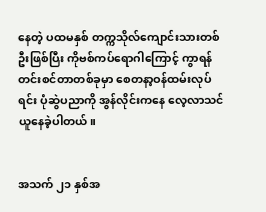နေတဲ့ ပထမနှစ် တက္ကသိုလ်ကျောင်းသားတစ်ဦးဖြစ်ပြီး ကိုဗစ်ကပ်ရောဂါကြောင့် ကွာရန်တင်းစင်တာတစ်ခုမှာ စေတနာ့ဝန်ထမ်းလုပ်ရင်း ပုံဆွဲပညာကို အွန်လိုင်းကနေ လေ့လာသင်ယူနေခဲ့ပါတယ်။


အသက် ၂၁ နှစ်အ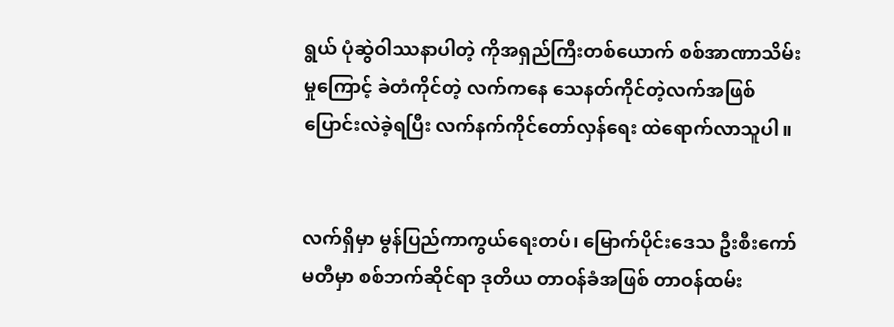ရွယ် ပုံဆွဲဝါဿနာပါတဲ့ ကိုအရှည်ကြီးတစ်ယောက် စစ်အာဏာသိမ်းမှုကြောင့် ခဲတံကိုင်တဲ့ လက်ကနေ သေနတ်ကိုင်တဲ့လက်အဖြစ် ပြောင်းလဲခဲ့ရပြီး လက်နက်ကိုင်တော်လှန်ရေး ထဲရောက်လာသူပါ။


လက်ရှိမှာ မွန်ပြည်ကာကွယ်ရေးတပ်၊ မြောက်ပိုင်းဒေသ ဦးစီးကော်မတီမှာ စစ်ဘက်ဆိုင်ရာ ဒုတိယ တာဝန်ခံအဖြစ် တာဝန်ထမ်း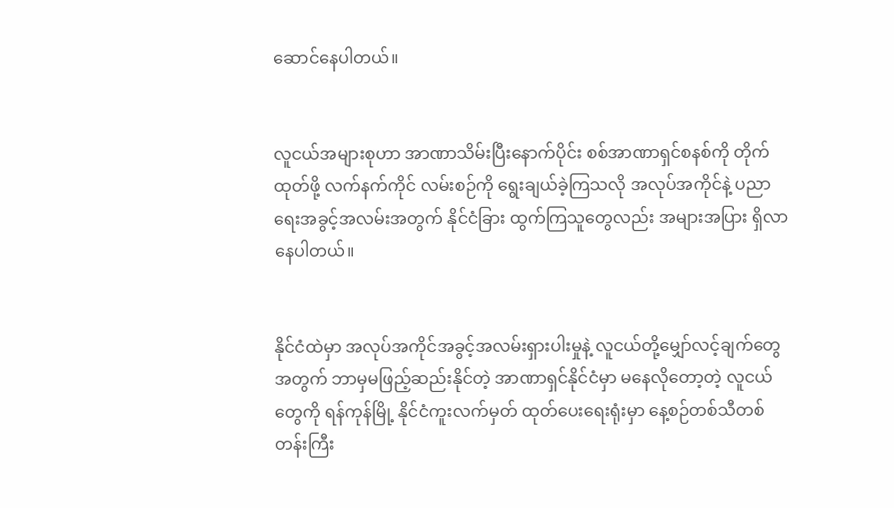ဆောင်နေပါတယ်။


လူငယ်အများစုဟာ အာဏာသိမ်းပြီးနောက်ပိုင်း စစ်အာဏာရှင်စနစ်ကို တိုက်ထုတ်ဖို့ လက်နက်ကိုင် လမ်းစဉ်ကို ရွေးချယ်ခဲ့ကြသလို အလုပ်အကိုင်နဲ့ ပညာရေးအခွင့်အလမ်းအတွက် နိုင်ငံခြား ထွက်ကြသူတွေလည်း အများအပြား ရှိလာနေပါတယ်။


နိုင်ငံထဲမှာ အလုပ်အကိုင်အခွင့်အလမ်းရှားပါးမှုနဲ့ လူငယ်တို့မျှော်လင့်ချက်တွေအတွက် ဘာမှမဖြည့်ဆည်းနိုင်တဲ့ အာဏာရှင်နိုင်ငံမှာ မနေလိုတော့တဲ့ လူငယ်တွေကို ရန်ကုန်မြို့ နိုင်ငံကူးလက်မှတ် ထုတ်ပေးရေးရုံးမှာ နေ့စဉ်တစ်သီတစ်တန်းကြီး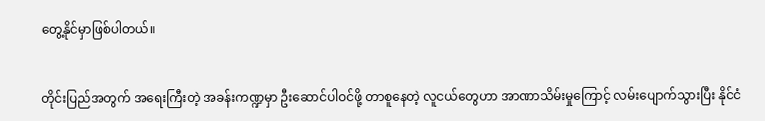တွေ့နိုင်မှာဖြစ်ပါတယ်။


တိုင်းပြည်အတွက် အရေးကြီးတဲ့ အခန်းကဏ္ဍမှာ ဦးဆောင်ပါဝင်ဖို့ တာစူနေတဲ့ လူငယ်တွေဟာ အာဏာသိမ်းမှုကြောင့် လမ်းပျောက်သွားပြီး နိုင်ငံ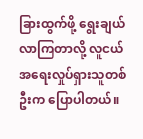ခြားထွက်ဖို့ ရွေးချယ်လာကြတာလို့ လူငယ်အရေးလှုပ်ရှားသူတစ်ဦးက ပြောပါတယ်။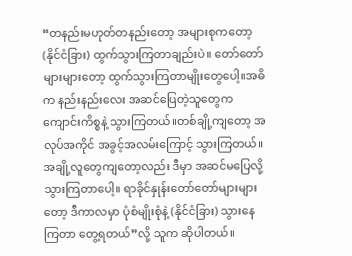“တနည်းမဟုတ်တနည်းတော့ အများစုကတော့ (နိုင်ငံခြား) ထွက်သွားကြတာချည်းပဲ။ တော်တော်များများတော့ ထွက်သွားကြတာမျိုးတွေပေါ့။အဓိက နည်းနည်းလေး အဆင်ပြေတဲ့သူတွေက ကျောင်းကိစ္စနဲ့ သွားကြတယ်။တစ်ချို့ကျတော့ အလုပ်အကိုင် အခွင့်အလမ်းကြောင့် သွားကြတယ်။ အချို့လူတွေကျတော့လည်း ဒီမှာ အဆင်မပြေလို့ သွားကြတာပေါ့။ ရာခိုင်နှုန်းတော်တော်များများတော့ ဒီကာလမှာ ပုံစံမျိုးစုံနဲ့ (နိုင်ငံခြား) သွားနေကြတာ တွေ့ရတယ်”လို့ သူက ဆိုပါတယ်။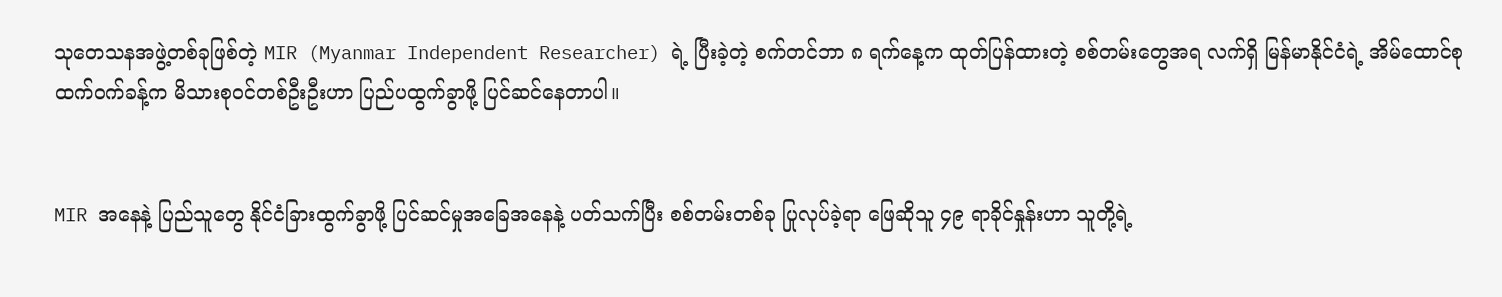သုတေသနအဖွဲ့တစ်ခုဖြစ်တဲ့ MIR (Myanmar Independent Researcher) ရဲ့ ပြီးခဲ့တဲ့ စက်တင်ဘာ ၈ ရက်နေ့က ထုတ်ပြန်ထားတဲ့ စစ်တမ်းတွေအရ လက်ရှိ မြန်မာနိုင်ငံရဲ့ အိမ်ထောင်စု ထက်ဝက်ခန့်က မိသားစုဝင်တစ်ဦးဦးဟာ ပြည်ပထွက်ခွာဖို့ ပြင်ဆင်နေတာပါ။


MIR အနေနဲ့ ပြည်သူတွေ နိုင်ငံခြားထွက်ခွာဖို့ ပြင်ဆင်မှုအခြေအနေနဲ့ ပတ်သက်ပြီး စစ်တမ်းတစ်ခု ပြုလုပ်ခဲ့ရာ ဖြေဆိုသူ ၄၉ ရာခိုင်နှုန်းဟာ သူတို့ရဲ့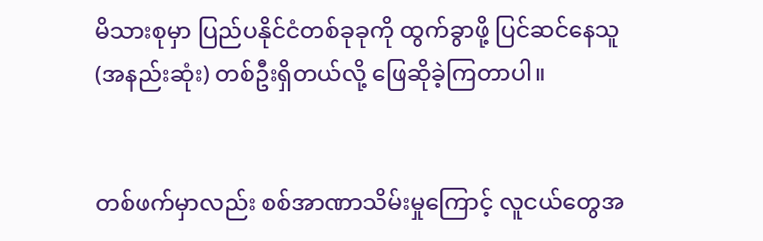မိသားစုမှာ ပြည်ပနိုင်ငံတစ်ခုခုကို ထွက်ခွာဖို့ ပြင်ဆင်နေသူ (အနည်းဆုံး) တစ်ဦးရှိတယ်လို့ ဖြေဆိုခဲ့ကြတာပါ။


တစ်ဖက်မှာလည်း စစ်အာဏာသိမ်းမှုကြောင့် လူငယ်တွေအ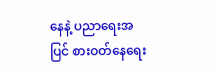နေနဲ့ ပညာရေးအပြင် စားဝတ်နေရေး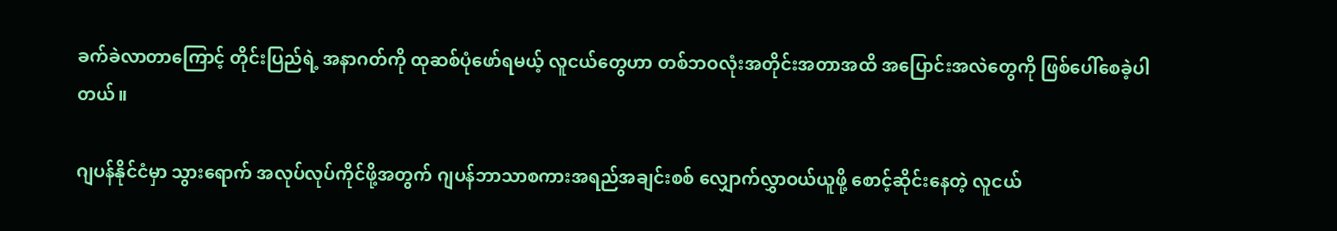ခက်ခဲလာတာကြောင့် တိုင်းပြည်ရဲ့ အနာဂတ်ကို ထုဆစ်ပုံဖော်ရမယ့် လူငယ်တွေဟာ တစ်ဘဝလုံးအတိုင်းအတာအထိ အပြောင်းအလဲတွေကို ဖြစ်ပေါ်စေခဲ့ပါတယ်။

ဂျပန်နိုင်ငံမှာ သွားရောက် အလုပ်လုပ်ကိုင်ဖို့အတွက် ဂျပန်ဘာသာစကားအရည်အချင်းစစ် လျှောက်လွှာဝယ်ယူဖို့ စောင့်ဆိုင်းနေတဲ့ လူငယ်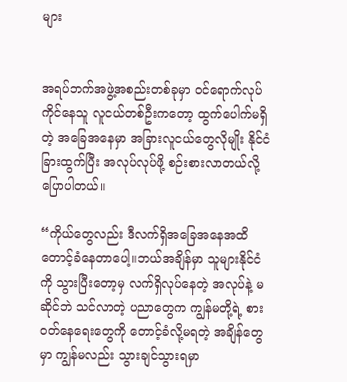များ


အရပ်ဘက်အဖွဲ့အစည်းတစ်ခုမှာ ဝင်ရောက်လုပ်ကိုင်နေသူ လူငယ်တစ်ဦးကတော့ ထွက်ပေါက်မရှိတဲ့ အခြေအနေမှာ အခြားလူငယ်တွေလိုမျိုး နိုင်ငံခြားထွက်ပြီး အလုပ်လုပ်ဖို့ စဉ်းစားလာတယ်လို့ ပြောပါတယ်။

“ကိုယ်တွေလည်း ဒီလက်ရှိအခြေအနေအထိ တောင့်ခံနေတာပေါ့။ဘယ်အချိန်မှာ သူများနိုင်ငံကို သွားပြီးတော့မှ လက်ရှိလုပ်နေတဲ့ အလုပ်နဲ့ မဆိုင်ဘဲ သင်လာတဲ့ ပညာတွေက ကျွန်မတို့ရဲ့ စားဝတ်နေရေးတွေကို တောင့်ခံလို့မရတဲ့ အချိန်တွေမှာ ကျွန်မလည်း သွားချင်သွားရမှာ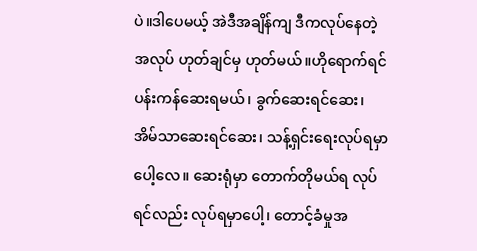ပဲ။ဒါပေမယ့် အဲဒီအချိန်ကျ ဒီကလုပ်နေတဲ့အလုပ် ဟုတ်ချင်မှ ဟုတ်မယ်။ဟိုရောက်ရင် ပန်းကန်ဆေးရမယ်၊ ခွက်ဆေးရင်ဆေး၊ အိမ်သာဆေးရင်ဆေး၊ သန့်ရှင်းရေးလုပ်ရမှာပေါ့လေ။ ဆေးရုံမှာ တောက်တိုမယ်ရ လုပ်ရင်လည်း လုပ်ရမှာပေါ့၊ တောင့်ခံမှုအ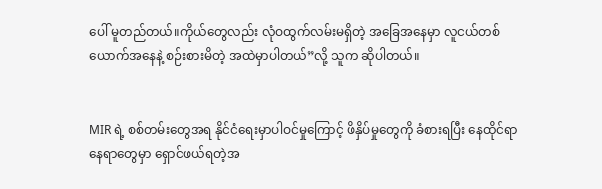ပေါ် မူတည်တယ်။ကိုယ်တွေလည်း လုံဝထွက်လမ်းမရှိတဲ့ အခြေအနေမှာ လူငယ်တစ်ယောက်အနေနဲ့ စဉ်းစားမိတဲ့ အထဲမှာပါတယ်”လို့ သူက ဆိုပါတယ်။


MIR ရဲ့ စစ်တမ်းတွေအရ နိုင်ငံရေးမှာပါဝင်မှုကြောင့် ဖိနှိပ်မှုတွေကို ခံစားရပြီး နေထိုင်ရာနေရာတွေမှာ ရှောင်ဖယ်ရတဲ့အ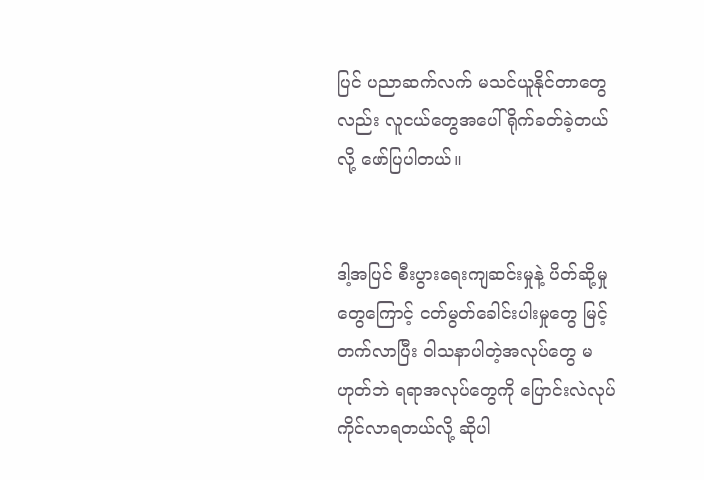ပြင် ပညာဆက်လက် မသင်ယူနိုင်တာတွေလည်း လူငယ်တွေအပေါ် ရိုက်ခတ်ခဲ့တယ်လို့ ဖော်ပြပါတယ်။


ဒါ့အပြင် စီးပွားရေးကျဆင်းမှုနဲ့ ပိတ်ဆို့မှုတွေကြောင့် ငတ်မွတ်ခေါင်းပါးမှုတွေ မြင့်တက်လာပြီး ဝါသနာပါတဲ့အလုပ်တွေ မဟုတ်ဘဲ ရရာအလုပ်တွေကို ပြောင်းလဲလုပ်ကိုင်လာရတယ်လို့ ဆိုပါ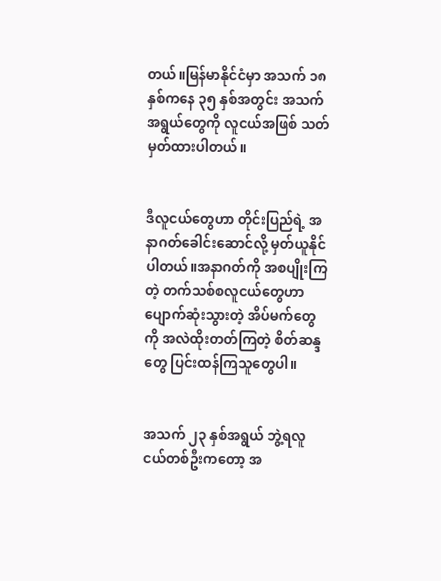တယ်။မြန်မာနိုင်ငံမှာ အသက် ၁၈ နှစ်ကနေ ၃၅ နှစ်အတွင်း အသက်အရွယ်တွေကို လူငယ်အဖြစ် သတ်မှတ်ထားပါတယ်။


ဒီလူငယ်တွေဟာ တိုင်းပြည်ရဲ့ အနာဂတ်ခေါင်းဆောင်လို့ မှတ်ယူနိုင်ပါတယ်။အနာဂတ်ကို အစပျိုးကြတဲ့ တက်သစ်စလူငယ်တွေဟာ ပျောက်ဆုံးသွားတဲ့ အိပ်မက်တွေကို အလဲထိုးတတ်ကြတဲ့ စိတ်ဆန္ဒတွေ ပြင်းထန်ကြသူတွေပါ။


အသက် ၂၃ နှစ်အရွယ် ဘွဲ့ရလူငယ်တစ်ဦးကတော့ အ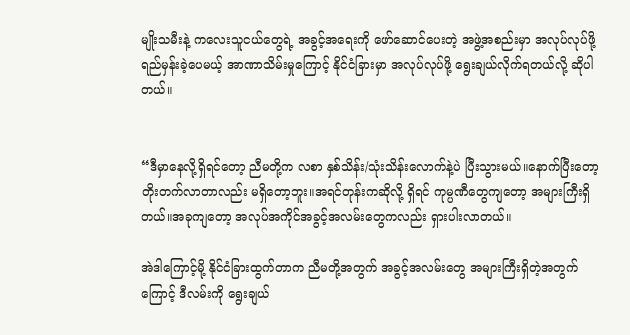မျိုးသမီးနဲ့ ကလေးသူငယ်တွေရဲ့ အခွင့်အရေးကို ဖော်ဆောင်ပေးတဲ့ အဖွဲ့အစည်းမှာ အလုပ်လုပ်ဖို့ ရည်မှန်းခဲ့ပေမယ့် အာဏာသိမ်းမှုကြောင့် နိုင်ငံခြားမှာ အလုပ်လုပ်ဖို့ ရွေးချယ်လိုက်ရတယ်လို့ ဆိုပါတယ်။


“ဒီမှာနေလို့ရှိရင်တော့ ညီမတို့က လစာ နှစ်သိန်း/သုံးသိန်းလောက်နဲ့ပဲ ပြီးသွားမယ်။နောက်ပြီးတော့ တိုးတက်လာတာလည်း မရှိတော့ဘူး။အရင်တုန်းကဆိုလို့ ရှိရင် ကုမ္ပဏီတွေကျတော့ အများကြီးရှိတယ်။အခုကျတော့ အလုပ်အကိုင်အခွင့်အလမ်းတွေကလည်း ရှားပါးလာတယ်။

အဲဒါကြောင့်မို့ နိုင်ငံခြားထွက်တာက ညီမတို့အတွက် အခွင့်အလမ်းတွေ အများကြီးရှိတဲ့အတွက်ကြောင့် ဒီလမ်းကို ရွေးချယ်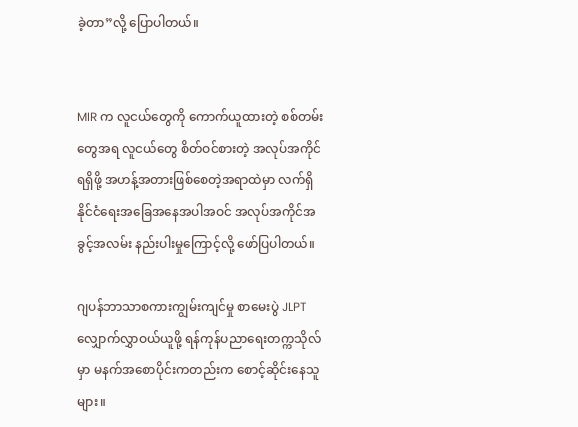ခဲ့တာ”လို့ ပြောပါတယ်။


MIR က လူငယ်တွေကို ကောက်ယူထားတဲ့ စစ်တမ်းတွေအရ လူငယ်တွေ စိတ်ဝင်စားတဲ့ အလုပ်အကိုင်ရရှိဖို့ အဟန့်အတားဖြစ်စေတဲ့အရာထဲမှာ လက်ရှိ နိုင်ငံရေးအခြေအနေအပါအဝင် အလုပ်အကိုင်အခွင့်အလမ်း နည်းပါးမှုကြောင့်လို့ ဖော်ပြပါတယ်။

ဂျပန်ဘာသာစကားကျွမ်းကျင်မှု စာမေးပွဲ JLPT လျှောက်လွှာဝယ်ယူဖို့ ရန်ကုန်ပညာရေးတက္ကသိုလ်မှာ မနက်အစောပိုင်းကတည်းက စောင့်ဆိုင်းနေသူများ။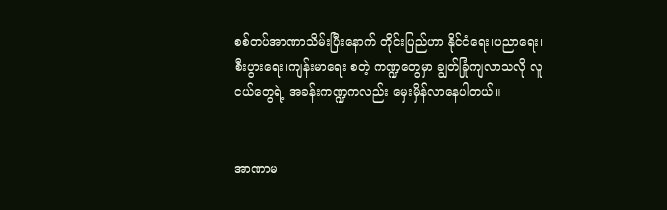စစ်တပ်အာဏာသိမ်းပြီးနောက် တိုင်းပြည်ဟာ နိုင်ငံရေး၊ပညာရေး၊ စီးပွားရေး၊ကျန်းမာရေး စတဲ့ ကဏ္ဍတွေမှာ ချွတ်ခြုံကျလာသလို လူငယ်တွေရဲ့ အခန်းကဏ္ဍကလည်း မှေးမှိန်လာနေပါတယ်။


အာဏာမ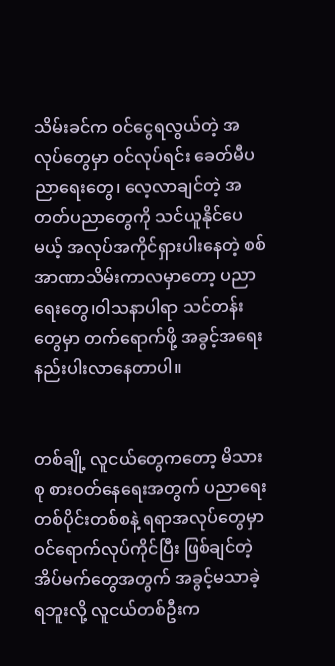သိမ်းခင်က ဝင်ငွေရလွယ်တဲ့ အလုပ်တွေမှာ ဝင်လုပ်ရင်း ခေတ်မီပညာရေးတွေ၊ လေ့လာချင်တဲ့ အတတ်ပညာတွေကို သင်ယူနိုင်ပေမယ့် အလုပ်အကိုင်ရှားပါးနေတဲ့ စစ်အာဏာသိမ်းကာလမှာတော့ ပညာရေးတွေ၊ဝါသနာပါရာ သင်တန်းတွေမှာ တက်ရောက်ဖို့ အခွင့်အရေး နည်းပါးလာနေတာပါ။


တစ်ချို့ လူငယ်တွေကတော့ မိသားစု စားဝတ်နေရေးအတွက် ပညာရေးတစ်ပိုင်းတစ်စနဲ့ ရရာအလုပ်တွေမှာ ဝင်ရောက်လုပ်ကိုင်ပြီး ဖြစ်ချင်တဲ့ အိပ်မက်တွေအတွက် အခွင့်မသာခဲ့ရဘူးလို့ လူငယ်တစ်ဦးက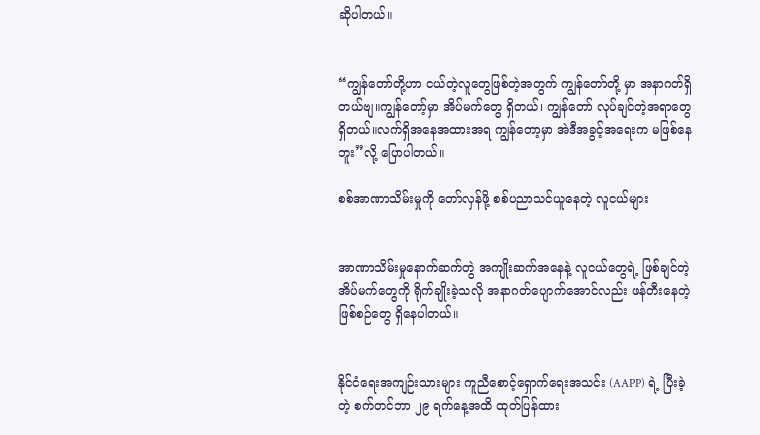ဆိုပါတယ်။


“ကျွန်တော်တို့ဟာ ငယ်တဲ့လူတွေဖြစ်တဲ့အတွက် ကျွန်တော်တို့ မှာ အနာဂတ်ရှိတယ်ဗျ။ကျွန်တော့်မှာ အိပ်မက်တွေ ရှိတယ်၊ ကျွန်တော် လုပ်ချင်တဲ့အရာတွေ ရှိတယ်။လက်ရှိအနေအထားအရ ကျွန်တော့မှာ အဲဒီအခွင့်အရေးက မဖြစ်နေဘူး”လို့ ပြောပါတယ်။

စစ်အာဏာသိမ်းမှုကို တော်လှန်ဖို့ စစ်ပညာသင်ယူနေတဲ့ လူငယ်များ


အာဏာသိမ်းမှုနောက်ဆက်တွဲ အကျိုးဆက်အနေနဲ့ လူငယ်တွေရဲ့ ဖြစ်ချင်တဲ့ အိပ်မက်တွေကို ရိုက်ချိုးခဲ့သလို အနာဂတ်ပျောက်အောင်လည်း ဖန်တီးနေတဲ့ ဖြစ်စဉ်တွေ ရှိနေပါတယ်။


နိုင်ငံရေးအကျဉ်းသားများ ကူညီစောင့်ရှောက်ရေးအသင်း (AAPP) ရဲ့ ပြီးခဲ့တဲ့ စက်တင်ဘာ ၂၉ ရက်နေ့အထိ ထုတ်ပြန်ထား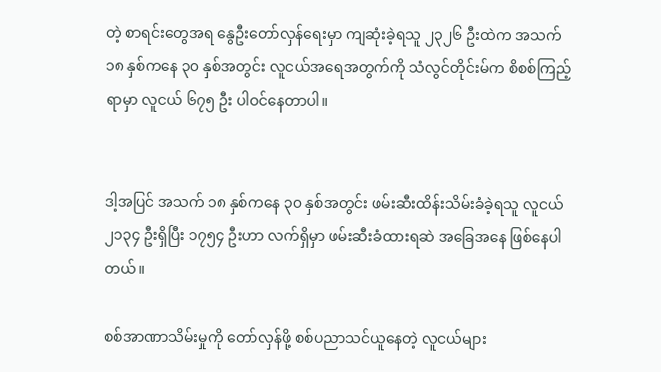တဲ့ စာရင်းတွေအရ နွေဦးတော်လှန်ရေးမှာ ကျဆုံးခဲ့ရသူ ၂၃၂၆ ဦးထဲက အသက် ၁၈ နှစ်ကနေ ၃၀ နှစ်အတွင်း လူငယ်အရေအတွက်ကို သံလွင်တိုင်းမ်က စိစစ်ကြည့်ရာမှာ လူငယ် ၆၇၅ ဦး ပါဝင်နေတာပါ။


ဒါ့အပြင် အသက် ၁၈ နှစ်ကနေ ၃၀ နှစ်အတွင်း ဖမ်းဆီးထိန်းသိမ်းခံခဲ့ရသူ လူငယ် ၂၁၃၄ ဦးရှိပြီး ၁၇၅၄ ဦးဟာ လက်ရှိမှာ ဖမ်းဆီးခံထားရဆဲ အခြေအနေ ဖြစ်နေပါတယ်။

စစ်အာဏာသိမ်းမှုကို တော်လှန်ဖို့ စစ်ပညာသင်ယူနေတဲ့ လူငယ်များ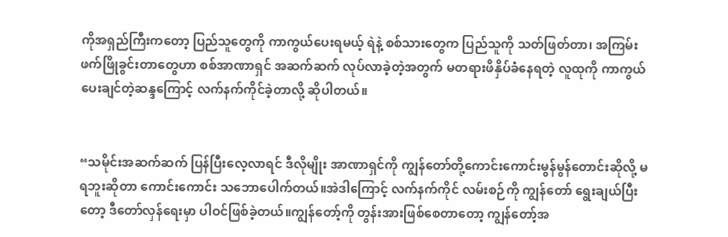ကိုအရှည်ကြီးကတော့ ပြည်သူတွေကို ကာကွယ်ပေးရမယ့် ရဲနဲ့ စစ်သားတွေက ပြည်သူကို သတ်ဖြတ်တာ၊ အကြမ်းဖက်ဖြိုခွင်းတာတွေဟာ စစ်အာဏာရှင် အဆက်ဆက် လုပ်လာခဲ့တဲ့အတွက် မတရားဖိနှိပ်ခံနေရတဲ့ လူထုကို ကာကွယ်ပေးချင်တဲ့ဆန္ဒကြောင့် လက်နက်ကိုင်ခဲ့တာလို့ ဆိုပါတယ်။


“သမိုင်းအဆက်ဆက် ပြန်ပြီးလေ့လာရင် ဒီလိုမျိုး အာဏာရှင်ကို ကျွန်တော်တို့ကောင်းကောင်းမွန်မွန်တောင်းဆိုလို့ မရဘူးဆိုတာ ကောင်းကောင်း သဘောပေါက်တယ်။အဲဒါကြောင့် လက်နက်ကိုင် လမ်းစဉ်ကို ကျွန်တော် ရွေးချယ်ပြီးတော့ ဒီတော်လှန်ရေးမှာ ပါဝင်ဖြစ်ခဲ့တယ်။ကျွန်တော့်ကို တွန်းအားဖြစ်စေတာတော့ ကျွန်တော့်အ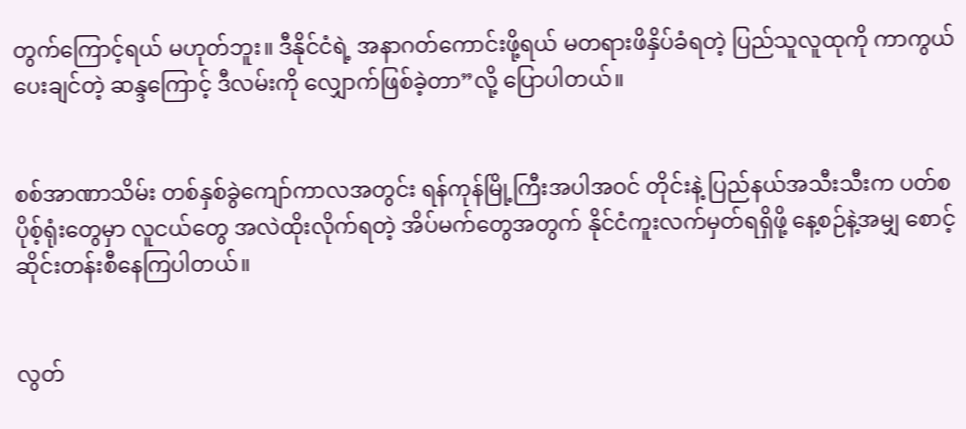တွက်ကြောင့်ရယ် မဟုတ်ဘူး။ ဒီနိုင်ငံရဲ့ အနာဂတ်ကောင်းဖို့ရယ် မတရားဖိနှိပ်ခံရတဲ့ ပြည်သူလူထုကို ကာကွယ်ပေးချင်တဲ့ ဆန္ဒကြောင့် ဒီလမ်းကို လျှောက်ဖြစ်ခဲ့တာ”လို့ ပြောပါတယ်။


စစ်အာဏာသိမ်း တစ်နှစ်ခွဲကျော်ကာလအတွင်း ရန်ကုန်မြို့ကြီးအပါအဝင် တိုင်းနဲ့ ပြည်နယ်အသီးသီးက ပတ်စပိုစ့်ရုံးတွေမှာ လူငယ်တွေ အလဲထိုးလိုက်ရတဲ့ အိပ်မက်တွေအတွက် နိုင်ငံကူးလက်မှတ်ရရှိဖို့ နေ့စဉ်နဲ့အမျှ စောင့်ဆိုင်းတန်းစီနေကြပါတယ်။


လွတ်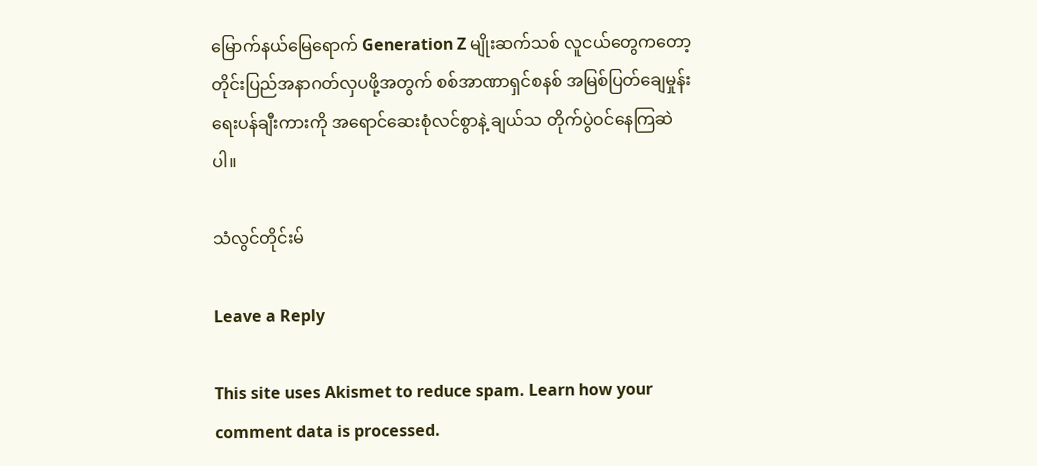မြောက်နယ်မြေရောက် Generation Z မျိုးဆက်သစ် လူငယ်တွေကတော့ တိုင်းပြည်အနာဂတ်လှပဖို့အတွက် စစ်အာဏာရှင်စနစ် အမြစ်ပြတ်ချေမှုန်းရေးပန်ချီးကားကို အရောင်ဆေးစုံလင်စွာနဲ့ ချယ်သ တိုက်ပွဲဝင်နေကြဆဲပါ။

သံလွင်တိုင်းမ်

Leave a Reply

This site uses Akismet to reduce spam. Learn how your comment data is processed.